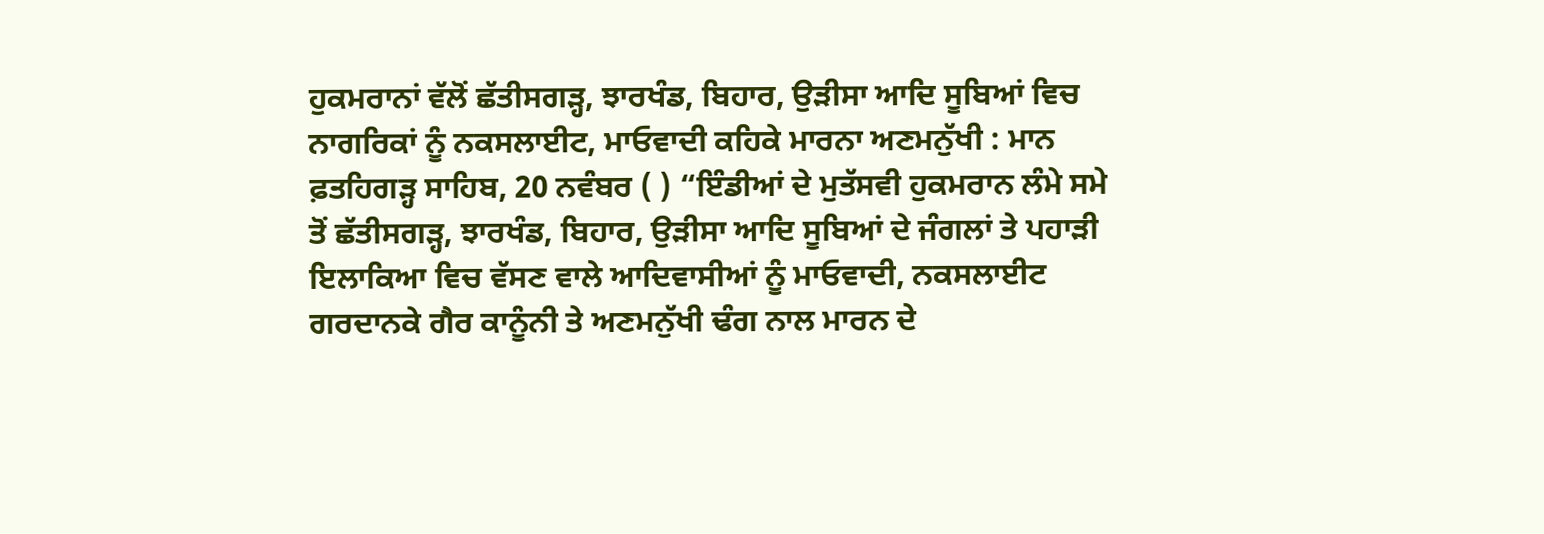ਹੁਕਮਰਾਨਾਂ ਵੱਲੋਂ ਛੱਤੀਸਗੜ੍ਹ, ਝਾਰਖੰਡ, ਬਿਹਾਰ, ਉੜੀਸਾ ਆਦਿ ਸੂਬਿਆਂ ਵਿਚ ਨਾਗਰਿਕਾਂ ਨੂੰ ਨਕਸਲਾਈਟ, ਮਾਓਵਾਦੀ ਕਹਿਕੇ ਮਾਰਨਾ ਅਣਮਨੁੱਖੀ : ਮਾਨ
ਫ਼ਤਹਿਗੜ੍ਹ ਸਾਹਿਬ, 20 ਨਵੰਬਰ ( ) “ਇੰਡੀਆਂ ਦੇ ਮੁਤੱਸਵੀ ਹੁਕਮਰਾਨ ਲੰਮੇ ਸਮੇ ਤੋਂ ਛੱਤੀਸਗੜ੍ਹ, ਝਾਰਖੰਡ, ਬਿਹਾਰ, ਉੜੀਸਾ ਆਦਿ ਸੂਬਿਆਂ ਦੇ ਜੰਗਲਾਂ ਤੇ ਪਹਾੜੀ ਇਲਾਕਿਆ ਵਿਚ ਵੱਸਣ ਵਾਲੇ ਆਦਿਵਾਸੀਆਂ ਨੂੰ ਮਾਓਵਾਦੀ, ਨਕਸਲਾਈਟ ਗਰਦਾਨਕੇ ਗੈਰ ਕਾਨੂੰਨੀ ਤੇ ਅਣਮਨੁੱਖੀ ਢੰਗ ਨਾਲ ਮਾਰਨ ਦੇ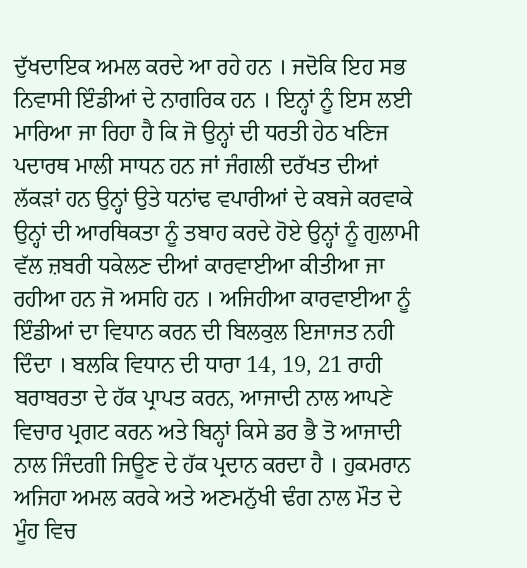ਦੁੱਖਦਾਇਕ ਅਮਲ ਕਰਦੇ ਆ ਰਹੇ ਹਨ । ਜਦੋਕਿ ਇਹ ਸਭ ਨਿਵਾਸੀ ਇੰਡੀਆਂ ਦੇ ਨਾਗਰਿਕ ਹਨ । ਇਨ੍ਹਾਂ ਨੂੰ ਇਸ ਲਈ ਮਾਰਿਆ ਜਾ ਰਿਹਾ ਹੈ ਕਿ ਜੋ ਉਨ੍ਹਾਂ ਦੀ ਧਰਤੀ ਹੇਠ ਖਣਿਜ ਪਦਾਰਥ ਮਾਲੀ ਸਾਧਨ ਹਨ ਜਾਂ ਜੰਗਲੀ ਦਰੱਖਤ ਦੀਆਂ ਲੱਕੜਾਂ ਹਨ ਉਨ੍ਹਾਂ ਉਤੇ ਧਨਾਂਢ ਵਪਾਰੀਆਂ ਦੇ ਕਬਜੇ ਕਰਵਾਕੇ ਉਨ੍ਹਾਂ ਦੀ ਆਰਥਿਕਤਾ ਨੂੰ ਤਬਾਹ ਕਰਦੇ ਹੋਏ ਉਨ੍ਹਾਂ ਨੂੰ ਗੁਲਾਮੀ ਵੱਲ ਜ਼ਬਰੀ ਧਕੇਲਣ ਦੀਆਂ ਕਾਰਵਾਈਆ ਕੀਤੀਆ ਜਾ ਰਹੀਆ ਹਨ ਜੋ ਅਸਹਿ ਹਨ । ਅਜਿਹੀਆ ਕਾਰਵਾਈਆ ਨੂੰ ਇੰਡੀਆਂ ਦਾ ਵਿਧਾਨ ਕਰਨ ਦੀ ਬਿਲਕੁਲ ਇਜਾਜਤ ਨਹੀ ਦਿੰਦਾ । ਬਲਕਿ ਵਿਧਾਨ ਦੀ ਧਾਰਾ 14, 19, 21 ਰਾਹੀ ਬਰਾਬਰਤਾ ਦੇ ਹੱਕ ਪ੍ਰਾਪਤ ਕਰਨ, ਆਜਾਦੀ ਨਾਲ ਆਪਣੇ ਵਿਚਾਰ ਪ੍ਰਗਟ ਕਰਨ ਅਤੇ ਬਿਨ੍ਹਾਂ ਕਿਸੇ ਡਰ ਭੈ ਤੋ ਆਜਾਦੀ ਨਾਲ ਜਿੰਦਗੀ ਜਿਊਣ ਦੇ ਹੱਕ ਪ੍ਰਦਾਨ ਕਰਦਾ ਹੈ । ਹੁਕਮਰਾਨ ਅਜਿਹਾ ਅਮਲ ਕਰਕੇ ਅਤੇ ਅਣਮਨੁੱਖੀ ਢੰਗ ਨਾਲ ਮੌਤ ਦੇ ਮੂੰਹ ਵਿਚ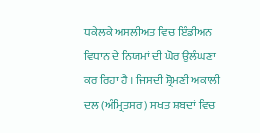ਧਕੇਲਕੇ ਅਸਲੀਅਤ ਵਿਚ ਇੰਡੀਅਨ ਵਿਧਾਨ ਦੇ ਨਿਯਮਾਂ ਦੀ ਘੋਰ ਉਲੰਘਣਾ ਕਰ ਰਿਹਾ ਹੈ । ਜਿਸਦੀ ਸ਼੍ਰੋਮਣੀ ਅਕਾਲੀ ਦਲ (ਅੰਮ੍ਰਿਤਸਰ) ਸਖਤ ਸ਼ਬਦਾਂ ਵਿਚ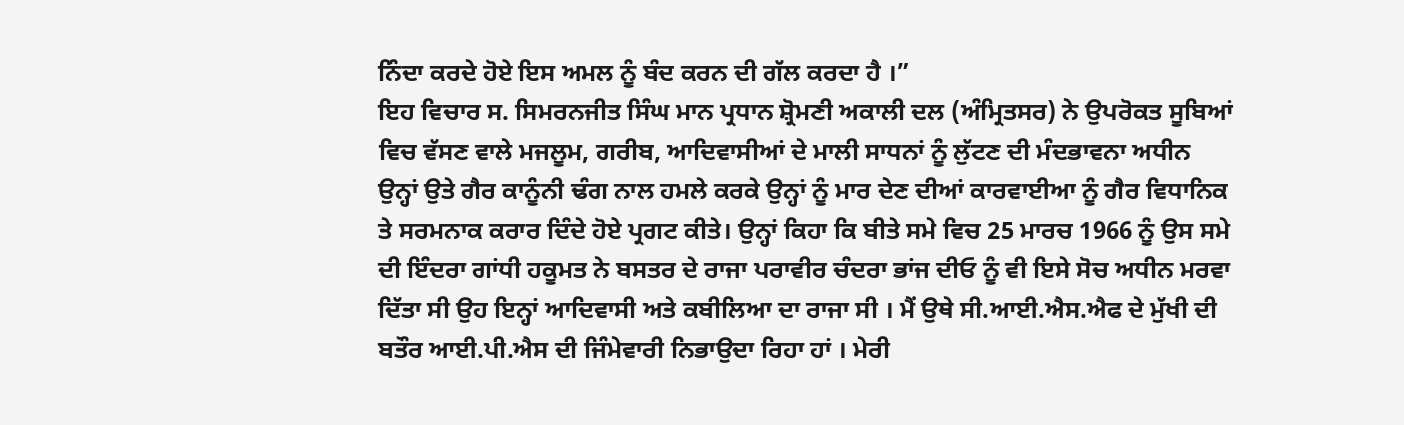ਨਿੰਦਾ ਕਰਦੇ ਹੋਏ ਇਸ ਅਮਲ ਨੂੰ ਬੰਦ ਕਰਨ ਦੀ ਗੱਲ ਕਰਦਾ ਹੈ ।”
ਇਹ ਵਿਚਾਰ ਸ. ਸਿਮਰਨਜੀਤ ਸਿੰਘ ਮਾਨ ਪ੍ਰਧਾਨ ਸ਼੍ਰੋਮਣੀ ਅਕਾਲੀ ਦਲ (ਅੰਮ੍ਰਿਤਸਰ) ਨੇ ਉਪਰੋਕਤ ਸੂਬਿਆਂ ਵਿਚ ਵੱਸਣ ਵਾਲੇ ਮਜਲੂਮ, ਗਰੀਬ, ਆਦਿਵਾਸੀਆਂ ਦੇ ਮਾਲੀ ਸਾਧਨਾਂ ਨੂੰ ਲੁੱਟਣ ਦੀ ਮੰਦਭਾਵਨਾ ਅਧੀਨ ਉਨ੍ਹਾਂ ਉਤੇ ਗੈਰ ਕਾਨੂੰਨੀ ਢੰਗ ਨਾਲ ਹਮਲੇ ਕਰਕੇ ਉਨ੍ਹਾਂ ਨੂੰ ਮਾਰ ਦੇਣ ਦੀਆਂ ਕਾਰਵਾਈਆ ਨੂੰ ਗੈਰ ਵਿਧਾਨਿਕ ਤੇ ਸਰਮਨਾਕ ਕਰਾਰ ਦਿੰਦੇ ਹੋਏ ਪ੍ਰਗਟ ਕੀਤੇ। ਉਨ੍ਹਾਂ ਕਿਹਾ ਕਿ ਬੀਤੇ ਸਮੇ ਵਿਚ 25 ਮਾਰਚ 1966 ਨੂੰ ਉਸ ਸਮੇ ਦੀ ਇੰਦਰਾ ਗਾਂਧੀ ਹਕੂਮਤ ਨੇ ਬਸਤਰ ਦੇ ਰਾਜਾ ਪਰਾਵੀਰ ਚੰਦਰਾ ਭਾਂਜ ਦੀਓ ਨੂੰ ਵੀ ਇਸੇ ਸੋਚ ਅਧੀਨ ਮਰਵਾ ਦਿੱਤਾ ਸੀ ਉਹ ਇਨ੍ਹਾਂ ਆਦਿਵਾਸੀ ਅਤੇ ਕਬੀਲਿਆ ਦਾ ਰਾਜਾ ਸੀ । ਮੈਂ ਉਥੇ ਸੀ.ਆਈ.ਐਸ.ਐਫ ਦੇ ਮੁੱਖੀ ਦੀ ਬਤੌਰ ਆਈ.ਪੀ.ਐਸ ਦੀ ਜਿੰਮੇਵਾਰੀ ਨਿਭਾਉਦਾ ਰਿਹਾ ਹਾਂ । ਮੇਰੀ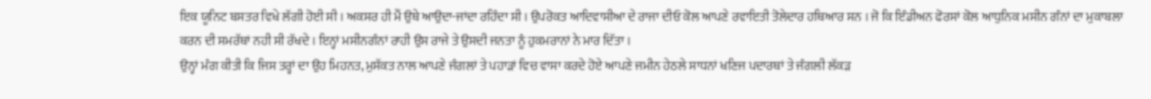ਇਕ ਯੂਨਿਟ ਬਸਤਰ ਵਿਖੇ ਲੱਗੀ ਹੋਈ ਸੀ । ਅਕਸਰ ਹੀ ਮੈਂ ਉਥੇ ਆਉਦਾ-ਜਾਂਦਾ ਰਹਿੰਦਾ ਸੀ । ਉਪਰੋਕਤ ਆਦਿਵਾਸੀਆ ਦੇ ਰਾਜਾ ਦੀਓ ਕੋਲ ਆਪਣੇ ਰਵਾਇਤੀ ਤੋਲੇਦਾਰ ਹਥਿਆਰ ਸਨ । ਜੋ ਕਿ ਇੰਡੀਅਨ ਫੋਰਸਾਂ ਕੋਲ ਆਧੁਨਿਕ ਮਸੀਨ ਗੰਨਾਂ ਦਾ ਮੁਕਾਬਲਾ ਕਰਨ ਦੀ ਸਮਰੱਥਾਂ ਨਹੀ ਸੀ ਰੱਖਦੇ । ਇਨ੍ਹਾਂ ਮਸੀਨਗੰਨਾਂ ਰਾਹੀ ਉਸ ਰਾਜੇ ਤੇ ਉਸਦੀ ਜਨਤਾ ਨੂੰ ਹੁਕਮਰਾਨਾਂ ਨੇ ਮਾਰ ਦਿੱਤਾ ।
ਉਨ੍ਹਾਂ ਮੰਗ ਕੀਤੀ ਕਿ ਜਿਸ ਤਰ੍ਹਾਂ ਦਾ ਉਹ ਮਿਹਨਤ, ਮੁਸੱਕਤ ਨਾਲ ਆਪਣੇ ਜੰਗਲਾਂ ਤੇ ਪਹਾੜਾਂ ਵਿਚ ਵਾਸਾ ਕਰਦੇ ਹੋਏ ਆਪਣੇ ਜਮੀਨ ਹੇਠਲੇ ਸਾਧਨਾਂ ਖਣਿਜ ਪਦਾਰਥਾਂ ਤੇ ਜੰਗਲੀ ਲੱਕੜ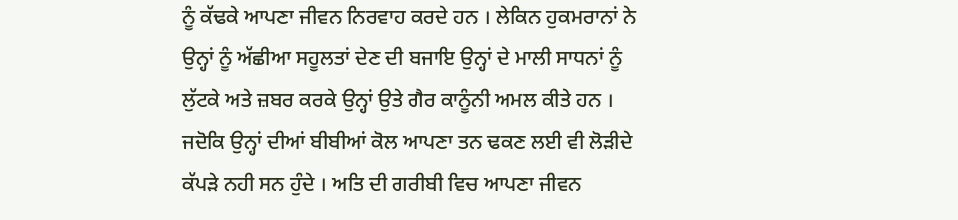ਨੂੰ ਕੱਢਕੇ ਆਪਣਾ ਜੀਵਨ ਨਿਰਵਾਹ ਕਰਦੇ ਹਨ । ਲੇਕਿਨ ਹੁਕਮਰਾਨਾਂ ਨੇ ਉਨ੍ਹਾਂ ਨੂੰ ਅੱਛੀਆ ਸਹੂਲਤਾਂ ਦੇਣ ਦੀ ਬਜਾਇ ਉਨ੍ਹਾਂ ਦੇ ਮਾਲੀ ਸਾਧਨਾਂ ਨੂੰ ਲੁੱਟਕੇ ਅਤੇ ਜ਼ਬਰ ਕਰਕੇ ਉਨ੍ਹਾਂ ਉਤੇ ਗੈਰ ਕਾਨੂੰਨੀ ਅਮਲ ਕੀਤੇ ਹਨ । ਜਦੋਕਿ ਉਨ੍ਹਾਂ ਦੀਆਂ ਬੀਬੀਆਂ ਕੋਲ ਆਪਣਾ ਤਨ ਢਕਣ ਲਈ ਵੀ ਲੋੜੀਦੇ ਕੱਪੜੇ ਨਹੀ ਸਨ ਹੁੰਦੇ । ਅਤਿ ਦੀ ਗਰੀਬੀ ਵਿਚ ਆਪਣਾ ਜੀਵਨ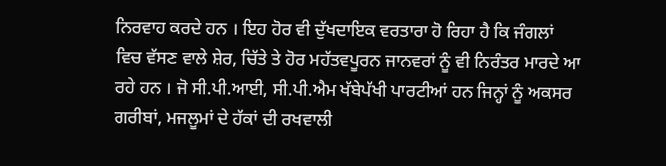ਨਿਰਵਾਹ ਕਰਦੇ ਹਨ । ਇਹ ਹੋਰ ਵੀ ਦੁੱਖਦਾਇਕ ਵਰਤਾਰਾ ਹੋ ਰਿਹਾ ਹੈ ਕਿ ਜੰਗਲਾਂ ਵਿਚ ਵੱਸਣ ਵਾਲੇ ਸ਼ੇਰ, ਚਿੱਤੇ ਤੇ ਹੋਰ ਮਹੱਤਵਪੂਰਨ ਜਾਨਵਰਾਂ ਨੂੰ ਵੀ ਨਿਰੰਤਰ ਮਾਰਦੇ ਆ ਰਹੇ ਹਨ । ਜੋ ਸੀ.ਪੀ.ਆਈ, ਸੀ.ਪੀ.ਐਮ ਖੱਬੇਪੱਖੀ ਪਾਰਟੀਆਂ ਹਨ ਜਿਨ੍ਹਾਂ ਨੂੰ ਅਕਸਰ ਗਰੀਬਾਂ, ਮਜਲੂਮਾਂ ਦੇ ਹੱਕਾਂ ਦੀ ਰਖਵਾਲੀ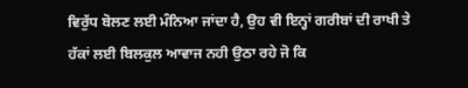ਵਿਰੁੱਧ ਬੋਲਣ ਲਈ ਮੰਨਿਆ ਜਾਂਦਾ ਹੈ, ਉਹ ਵੀ ਇਨ੍ਹਾਂ ਗਰੀਬਾਂ ਦੀ ਰਾਖੀ ਤੇ ਹੱਕਾਂ ਲਈ ਬਿਲਕੁਲ ਆਵਾਜ ਨਹੀ ਉਠਾ ਰਹੇ ਜੋ ਕਿ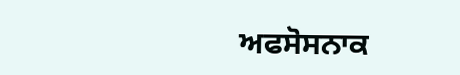ਅਫਸੋਸਨਾਕ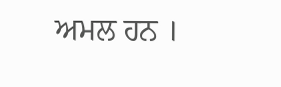ਅਮਲ ਹਨ ।